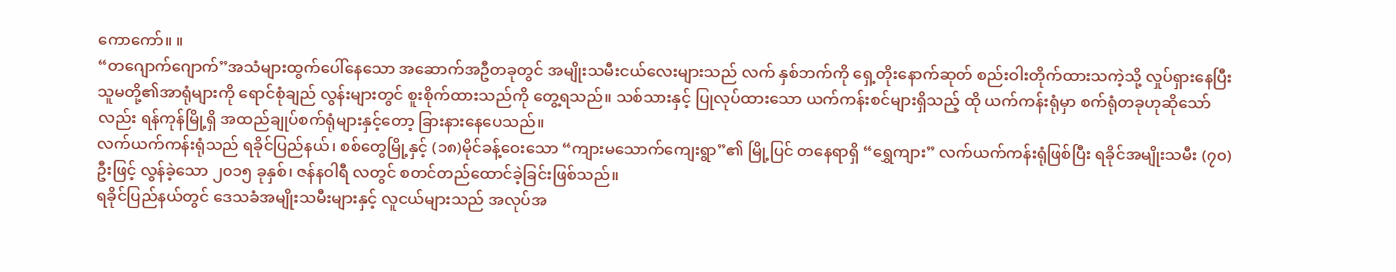ကောကော်။ ။
“တဂျောက်ဂျောက်”အသံများထွက်ပေါ်နေသော အဆောက်အဦတခုတွင် အမျိုးသမီးငယ်လေးများသည် လက် နှစ်ဘက်ကို ရှေ့တိုးနောက်ဆုတ် စည်းဝါးတိုက်ထားသကဲ့သို့ လှုပ်ရှားနေပြီး သူမတို့၏အာရုံများကို ရောင်စုံချည် လွန်းများတွင် စူးစိုက်ထားသည်ကို တွေ့ရသည်။ သစ်သားနှင့် ပြုလုပ်ထားသော ယက်ကန်းစင်များရှိသည့် ထို ယက်ကန်းရုံမှာ စက်ရုံတခုဟုဆိုသော်လည်း ရန်ကုန်မြို့ရှိ အထည်ချုပ်စက်ရုံများနှင့်တော့ ခြားနားနေပေသည်။
လက်ယက်ကန်းရုံသည် ရခိုင်ပြည်နယ်၊ စစ်တွေမြို့နှင့် (၁၈)မိုင်ခန့်ဝေးသော “ကျားမသောက်ကျေးရွာ”၏ မြို့ပြင် တနေရာရှိ “ရွှေကျား” လက်ယက်ကန်းရုံဖြစ်ပြီး ရခိုင်အမျိုးသမီး (၇၀)ဦးဖြင့် လွန်ခဲ့သော ၂၀၁၅ ခုနှစ်၊ ဇန်နဝါရီ လတွင် စတင်တည်ထောင်ခဲ့ခြင်းဖြစ်သည်။
ရခိုင်ပြည်နယ်တွင် ဒေသခံအမျိုးသမီးများနှင့် လူငယ်များသည် အလုပ်အ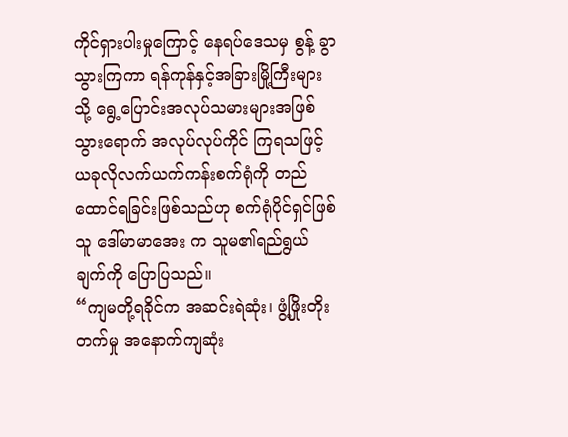ကိုင်ရှားပါးမှုကြောင့် နေရပ်ဒေသမှ စွန့် ခွာသွားကြကာ ရန်ကုန်နှင့်အခြားမြို့ကြီးများသို့ ရွေ့ပြောင်းအလုပ်သမားများအဖြစ် သွားရောက် အလုပ်လုပ်ကိုင် ကြရသဖြင့် ယခုလိုလက်ယက်ကန်းစက်ရုံကို တည်ထောင်ရခြင်းဖြစ်သည်ဟု စက်ရုံပိုင်ရှင်ဖြစ်သူ ဒေါ်မာမာအေး က သူမ၏ရည်ရွယ်ချက်ကို ပြောပြသည်။
“ကျမတို့ရခိုင်က အဆင်းရဲဆုံး၊ ဖွံ့ဖြိုးတိုးတက်မှု အနောက်ကျဆုံး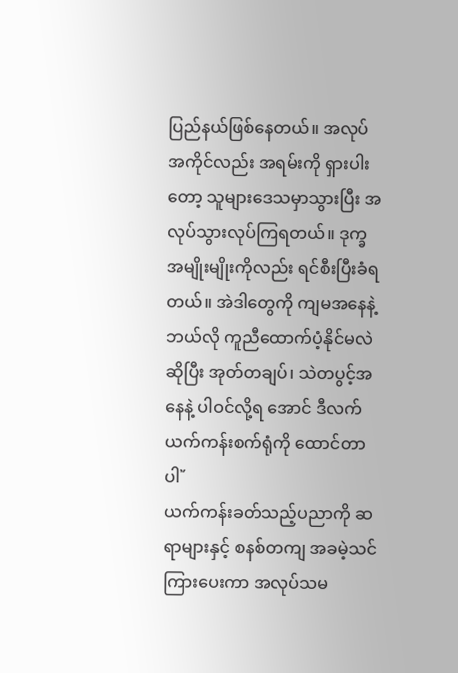ပြည်နယ်ဖြစ်နေတယ်။ အလုပ်အကိုင်လည်း အရမ်းကို ရှားပါးတော့ သူများဒေသမှာသွားပြီး အလုပ်သွားလုပ်ကြရတယ်။ ဒုက္ခအမျိုးမျိုးကိုလည်း ရင်စီးပြီးခံရ တယ်။ အဲဒါတွေကို ကျမအနေနဲ့ ဘယ်လို ကူညီထောက်ပံ့နိုင်မလဲဆိုပြီး အုတ်တချပ်၊ သဲတပွင့်အနေနဲ့ ပါဝင်လို့ရ အောင် ဒီလက်ယက်ကန်းစက်ရုံကို ထောင်တာပါ῎
ယက်ကန်းခတ်သည့်ပညာကို ဆရာများနှင့် စနစ်တကျ အခမဲ့သင်ကြားပေးကာ အလုပ်သမ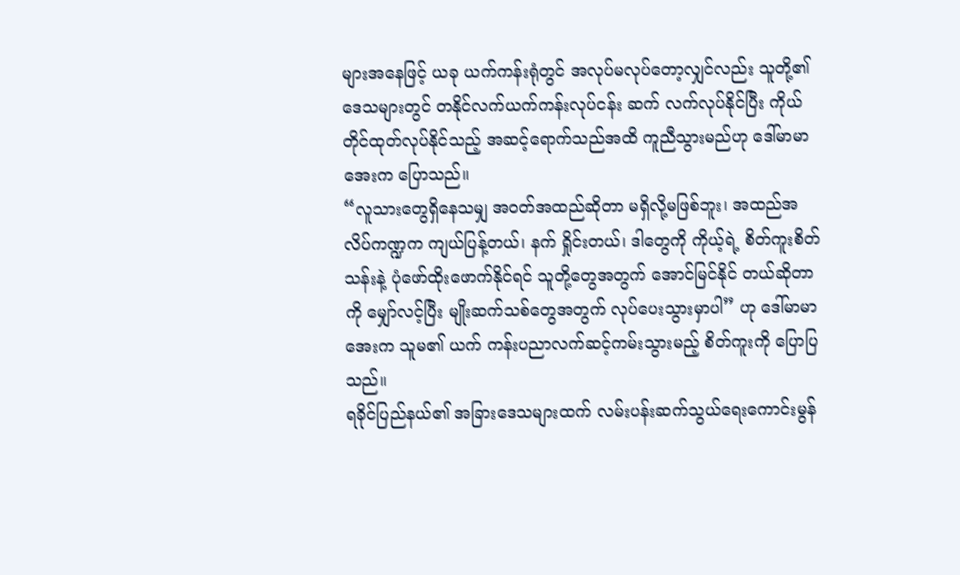များအနေဖြင့် ယခု ယက်ကန်းရုံတွင် အလုပ်မလုပ်တော့လျှင်လည်း သူတို့၏ဒေသများတွင် တနိုင်လက်ယက်ကန်းလုပ်ငန်း ဆက် လက်လုပ်နိုင်ပြီး ကိုယ်တိုင်ထုတ်လုပ်နိုင်သည့် အဆင့်ရောက်သည်အထိ ကူညီသွားမည်ဟု ဒေါ်မာမာအေးက ပြောသည်။
“လူသားတွေရှိနေသမျှ အဝတ်အထည်ဆိုတာ မရှိလို့မဖြစ်ဘူး၊ အထည်အလိပ်ကဏ္ဍက ကျယ်ပြန့်တယ်၊ နက် ရှိုင်းတယ်၊ ဒါတွေကို ကိုယ့်ရဲ့ စိတ်ကူးစိတ်သန်းနဲ့ ပုံဖော်ထိုးဖောက်နိုင်ရင် သူတို့တွေအတွက် အောင်မြင်နိုင် တယ်ဆိုတာကို မျှော်လင့်ပြီး မျိုးဆက်သစ်တွေအတွက် လုပ်ပေးသွားမှာပါ” ဟု ဒေါ်မာမာအေးက သူမ၏ ယက် ကန်းပညာလက်ဆင့်ကမ်းသွားမည့် စိတ်ကူးကို ပြောပြသည်။
ရခိုင်ပြည်နယ်၏ အခြားဒေသများထက် လမ်းပန်းဆက်သွယ်ရေးကောင်းမွန်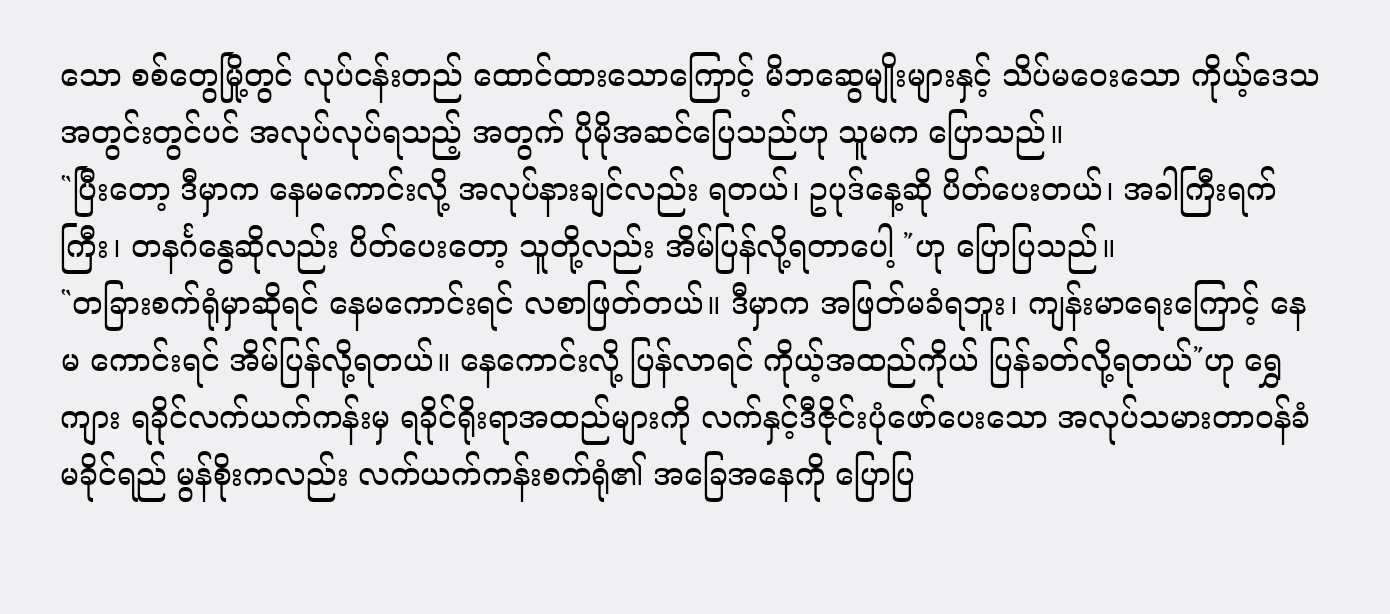သော စစ်တွေမြို့တွင် လုပ်ငန်းတည် ထောင်ထားသောကြောင့် မိဘဆွေမျိုးများနှင့် သိပ်မဝေးသော ကိုယ့်ဒေသအတွင်းတွင်ပင် အလုပ်လုပ်ရသည့် အတွက် ပိုမိုအဆင်ပြေသည်ဟု သူမက ပြောသည်။
῝ပြီးတော့ ဒီမှာက နေမကောင်းလို့ အလုပ်နားချင်လည်း ရတယ်၊ ဥပုဒ်နေ့ဆို ပိတ်ပေးတယ်၊ အခါကြီးရက်ကြီး၊ တနင်္ဂနွေဆိုလည်း ပိတ်ပေးတော့ သူတို့လည်း အိမ်ပြန်လို့ရတာပေါ့ ῎ဟု ပြောပြသည်။
῝တခြားစက်ရုံမှာဆိုရင် နေမကောင်းရင် လစာဖြတ်တယ်။ ဒီမှာက အဖြတ်မခံရဘူး၊ ကျန်းမာရေးကြောင့် နေမ ကောင်းရင် အိမ်ပြန်လို့ရတယ်။ နေကောင်းလို့ ပြန်လာရင် ကိုယ့်အထည်ကိုယ် ပြန်ခတ်လို့ရတယ်῎ဟု ရွှေကျား ရခိုင်လက်ယက်ကန်းမှ ရခိုင်ရိုးရာအထည်များကို လက်နှင့်ဒီဇိုင်းပုံဖော်ပေးသော အလုပ်သမားတာဝန်ခံ မခိုင်ရည် မွန်စိုးကလည်း လက်ယက်ကန်းစက်ရုံ၏ အခြေအနေကို ပြောပြ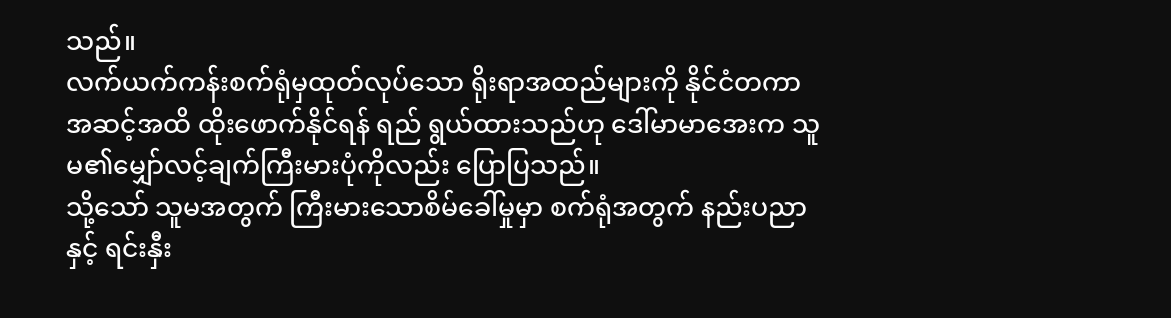သည်။
လက်ယက်ကန်းစက်ရုံမှထုတ်လုပ်သော ရိုးရာအထည်များကို နိုင်ငံတကာအဆင့်အထိ ထိုးဖောက်နိုင်ရန် ရည် ရွယ်ထားသည်ဟု ဒေါ်မာမာအေးက သူမ၏မျှော်လင့်ချက်ကြီးမားပုံကိုလည်း ပြောပြသည်။
သို့သော် သူမအတွက် ကြီးမားသောစိမ်ခေါ်မှုမှာ စက်ရုံအတွက် နည်းပညာနှင့် ရင်းနှီး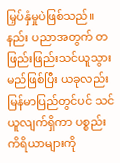မြှပ်နှံမှုပဲဖြစ်သည်။ နည်း ပညာအတွက် တဖြည်းဖြည်းသင်ယူသွားမည်ဖြစ်ပြီး ယခုလည်း မြန်မာပြည်တွင်ပင် သင်ယူလျက်ရှိကာ ပစ္စည်း ကိရိယာများကို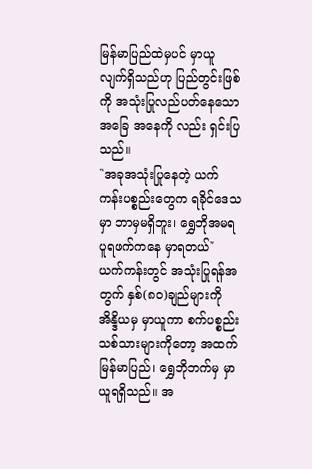မြန်မာပြည်ထဲမှပင် မှာယူလျက်ရှိသည်ဟု ပြည်တွင်းဖြစ်ကို အသုံးပြုလည်ပတ်နေသော အခြေ အနေကို လည်း ရှင်းပြသည်။
῝အခုအသုံးပြုနေတဲ့ ယက်ကန်းပစ္စည်းတွေက ရခိုင်ဒေသမှာ ဘာမှမရှိဘူး၊ ရွှေဘိုအမရပူရဖက်ကနေ မှာရတယ်῎
ယက်ကန်းတွင် အသုံးပြုရန်အတွက် နှစ်(၈၀)ချည်များကို အိန္ဒိယမှ မှာယူကာ စက်ပစ္စည်းသစ်သားများကိုတော့ အထက်မြန်မာပြည်၊ ရွှေဘိုဘက်မှ မှာယူရရှိသည်။ အ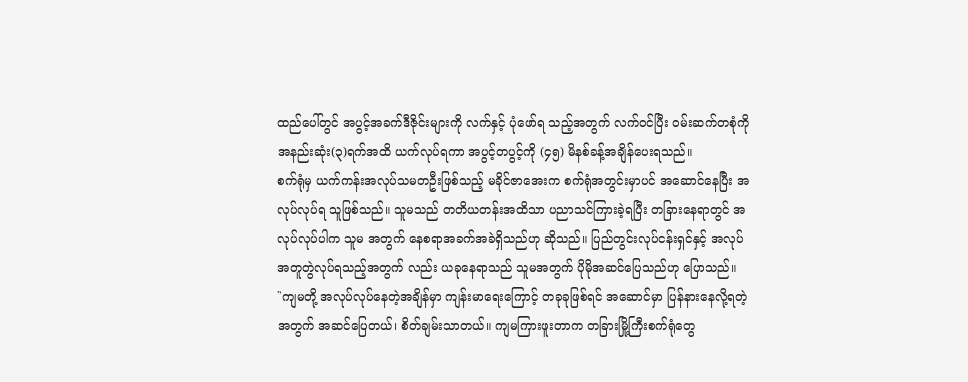ထည်ပေါ်တွင် အပွင့်အခက်ဒီဇိုင်းများကို လက်နှင့် ပုံဖော်ရ သည့်အတွက် လက်ဝင်ပြီး ဝမ်းဆက်တစုံကို အနည်းဆုံး(၃)ရက်အထိ ယက်လုပ်ရကာ အပွင့်တပွင့်ကို (၄၅) မိနစ်ခန့်အချိန်ပေးရသည်။
စက်ရုံမှ ယက်ကန်းအလုပ်သမတဦးဖြစ်သည့် မခိုင်ဇာအေးက စက်ရုံအတွင်းမှာပင် အဆောင်နေပြီး အလုပ်လုပ်ရ သူဖြစ်သည်။ သူမသည် တတိယတန်းအထိသာ ပညာသင်ကြားခဲ့ရပြီး တခြားနေရာတွင် အလုပ်လုပ်ပါက သူမ အတွက် နေစရာအခက်အခဲရှိသည်ဟု ဆိုသည်။ ပြည်တွင်းလုပ်ငန်းရှင်နှင့် အလုပ်အတူတွဲလုပ်ရသည့်အတွက် လည်း ယခုနေရာသည် သူမအတွက် ပိုမိုအဆင်ပြေသည်ဟု ပြောသည်။
῝ကျမတို့ အလုပ်လုပ်နေတဲ့အချိန်မှာ ကျန်းမာရေးကြောင့် တခုခုဖြစ်ရင် အဆောင်မှာ ပြန်နားနေလို့ရတဲ့အတွက် အဆင်ပြေတယ်၊ စိတ်ချမ်းသာတယ်။ ကျမကြားဖူးတာက တခြားမြို့ကြီးစက်ရုံတွေ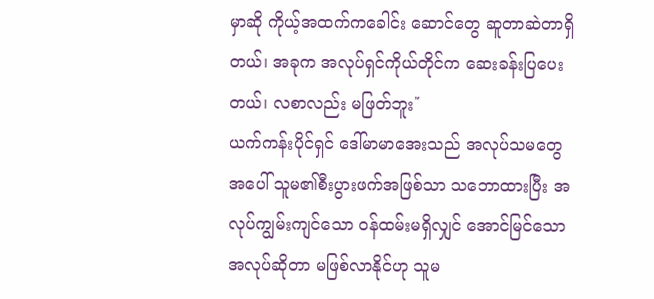မှာဆို ကိုယ့်အထက်ကခေါင်း ဆောင်တွေ ဆူတာဆဲတာရှိတယ်၊ အခုက အလုပ်ရှင်ကိုယ်တိုင်က ဆေးခန်းပြပေးတယ်၊ လစာလည်း မဖြတ်ဘူး῎
ယက်ကန်းပိုင်ရှင် ဒေါ်မာမာအေးသည် အလုပ်သမတွေအပေါ် သူမ၏စီးပွားဖက်အဖြစ်သာ သဘောထားပြီး အလုပ်ကျွမ်းကျင်သော ဝန်ထမ်းမရှိလျှင် အောင်မြင်သောအလုပ်ဆိုတာ မဖြစ်လာနိုင်ဟု သူမ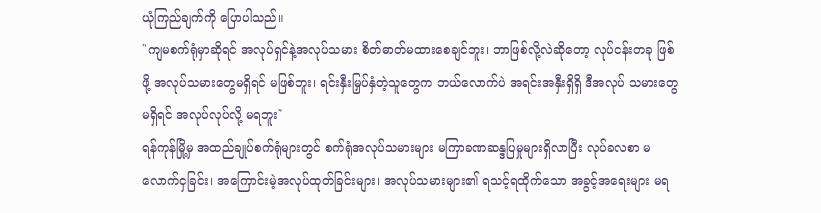ယုံကြည်ချက်ကို ပြောပါသည်။
῝ကျမစက်ရုံမှာဆိုရင် အလုပ်ရှင်နဲ့အလုပ်သမား စိတ်ဓာတ်မထားစေချင်ဘူး၊ ဘာဖြစ်လို့လဲဆိုတော့ လုပ်ငန်းတခု ဖြစ်ဖို့ အလုပ်သမားတွေမရှိရင် မဖြစ်ဘူး၊ ရင်းနှီးမြှပ်နှံတဲ့သူတွေက ဘယ်လောက်ပဲ အရင်းအနှီးရှိရှိ ဒီအလုပ် သမားတွေ မရှိရင် အလုပ်လုပ်လို့ မရဘူး῎
ရန်ကုန်မြို့မှ အထည်ချုပ်စက်ရုံများတွင် စက်ရုံအလုပ်သမားများ မကြာခဏဆန္ဒပြမှုများရှိလာပြီး လုပ်ခလစာ မလောက်ငှခြင်း၊ အကြောင်းမဲ့အလုပ်ထုတ်ခြင်းများ၊ အလုပ်သမားများ၏ ရသင့်ရထိုက်သော အခွင့်အရေးများ မရ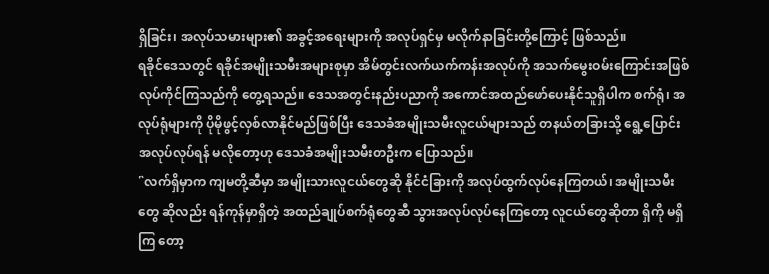ရှိခြင်း၊ အလုပ်သမားများ၏ အခွင့်အရေးများကို အလုပ်ရှင်မှ မလိုက်နာခြင်းတို့ကြောင့် ဖြစ်သည်။
ရခိုင်ဒေသတွင် ရခိုင်အမျိုးသမီးအများစုမှာ အိမ်တွင်းလက်ယက်ကန်းအလုပ်ကို အသက်မွေးဝမ်းကြောင်းအဖြစ် လုပ်ကိုင်ကြသည်ကို တွေ့ရသည်။ ဒေသအတွင်းနည်းပညာကို အကောင်အထည်ဖော်ပေးနိုင်သူရှိပါက စက်ရုံ၊ အလုပ်ရုံများကို ပိုမိုဖွင့်လှစ်လာနိုင်မည်ဖြစ်ပြီး ဒေသခံအမျိုးသမီးလူငယ်များသည် တနယ်တခြားသို့ ရွေ့ပြောင်း အလုပ်လုပ်ရန် မလိုတော့ဟု ဒေသခံအမျိုးသမီးတဦးက ပြောသည်။
῝လက်ရှိမှာက ကျမတို့ဆီမှာ အမျိုးသားလူငယ်တွေဆို နိုင်ငံခြားကို အလုပ်ထွက်လုပ်နေကြတယ်၊ အမျိုးသမီးတွေ ဆိုလည်း ရန်ကုန်မှာရှိတဲ့ အထည်ချုပ်စက်ရုံတွေဆီ သွားအလုပ်လုပ်နေကြတော့ လူငယ်တွေဆိုတာ ရှိကို မရှိကြ တော့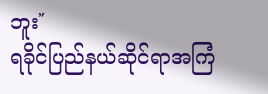ဘူး῎
ရခိုင်ပြည်နယ်ဆိုင်ရာအကြံ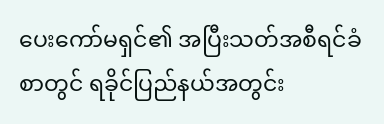ပေးကော်မရှင်၏ အပြီးသတ်အစီရင်ခံစာတွင် ရခိုင်ပြည်နယ်အတွင်း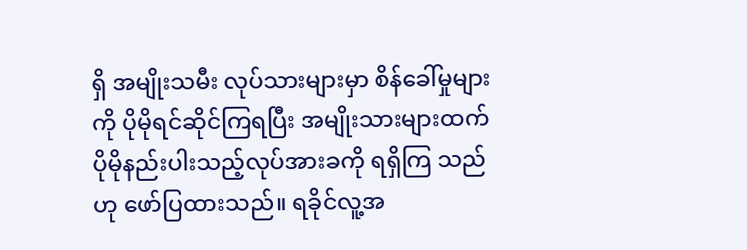ရှိ အမျိုးသမီး လုပ်သားများမှာ စိန်ခေါ်မှုများကို ပိုမိုရင်ဆိုင်ကြရပြီး အမျိုးသားများထက် ပိုမိုနည်းပါးသည့်လုပ်အားခကို ရရှိကြ သည်ဟု ဖော်ပြထားသည်။ ရခိုင်လူ့အ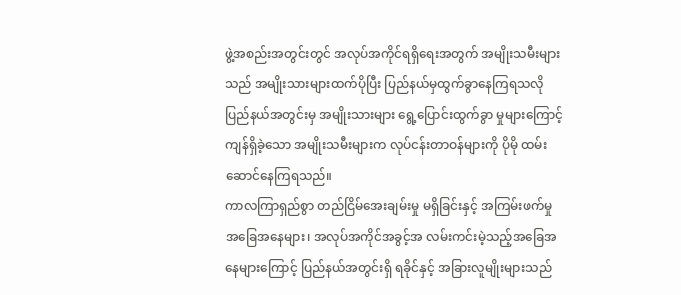ဖွဲ့အစည်းအတွင်းတွင် အလုပ်အကိုင်ရရှိရေးအတွက် အမျိုးသမီးများသည် အမျိုးသားများထက်ပိုပြီး ပြည်နယ်မှထွက်ခွာနေကြရသလို ပြည်နယ်အတွင်းမှ အမျိုးသားများ ရွေ့ပြောင်းထွက်ခွာ မှုများကြောင့် ကျန်ရှိခဲ့သော အမျိုးသမီးများက လုပ်ငန်းတာဝန်များကို ပိုမို ထမ်းဆောင်နေကြရသည်။
ကာလကြာရှည်စွာ တည်ငြိမ်အေးချမ်းမှု မရှိခြင်းနှင့် အကြမ်းဖက်မှု အခြေအနေများ၊ အလုပ်အကိုင်အခွင့်အ လမ်းကင်းမဲ့သည့်အခြေအနေများကြောင့် ပြည်နယ်အတွင်းရှိ ရခိုင်နှင့် အခြားလူမျိုးများသည်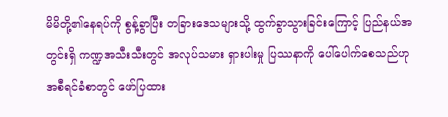မိမိတို့၏နေရပ်ကို စွန့်ခွာပြီး တခြားဒေသများသို့ ထွက်ခွာသွားခြင်းကြောင့် ပြည်နယ်အတွင်းရှိ ကဏ္ဍအသီးသီးတွင် အလုပ်သမား ရှားပါးမှု ပြဿနာကို ပေါ်ပေါက်စေသည်ဟု အစီရင်ခံစာတွင် ဖော်ပြထား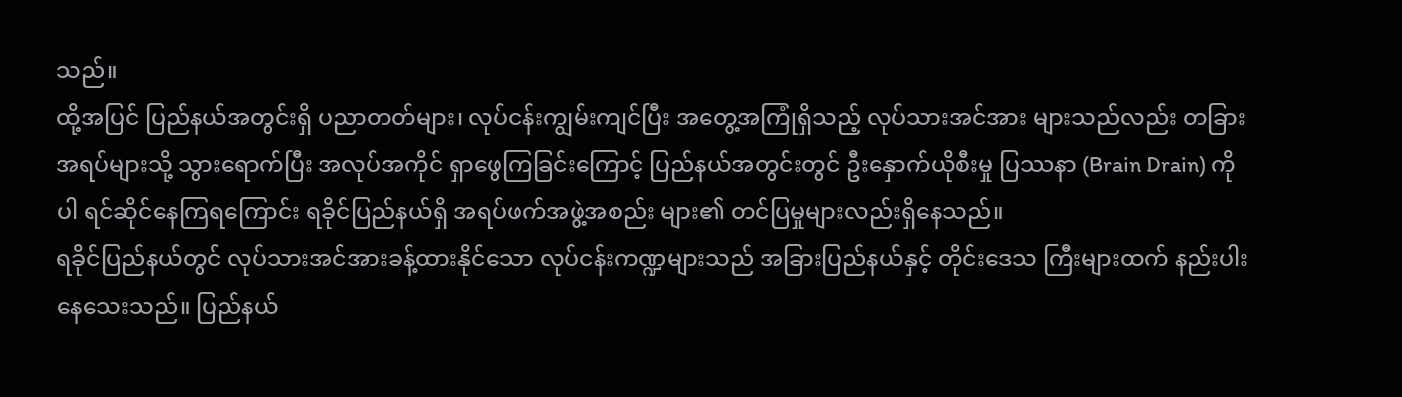သည်။
ထို့အပြင် ပြည်နယ်အတွင်းရှိ ပညာတတ်များ၊ လုပ်ငန်းကျွမ်းကျင်ပြီး အတွေ့အကြုံရှိသည့် လုပ်သားအင်အား များသည်လည်း တခြားအရပ်များသို့ သွားရောက်ပြီး အလုပ်အကိုင် ရှာဖွေကြခြင်းကြောင့် ပြည်နယ်အတွင်းတွင် ဦးနှောက်ယိုစီးမှု ပြဿနာ (Brain Drain) ကိုပါ ရင်ဆိုင်နေကြရကြောင်း ရခိုင်ပြည်နယ်ရှိ အရပ်ဖက်အဖွဲ့အစည်း များ၏ တင်ပြမှုများလည်းရှိနေသည်။
ရခိုင်ပြည်နယ်တွင် လုပ်သားအင်အားခန့်ထားနိုင်သော လုပ်ငန်းကဏ္ဍများသည် အခြားပြည်နယ်နှင့် တိုင်းဒေသ ကြီးများထက် နည်းပါးနေသေးသည်။ ပြည်နယ်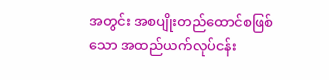အတွင်း အစပျိုးတည်ထောင်စဖြစ်သော အထည်ယက်လုပ်ငန်း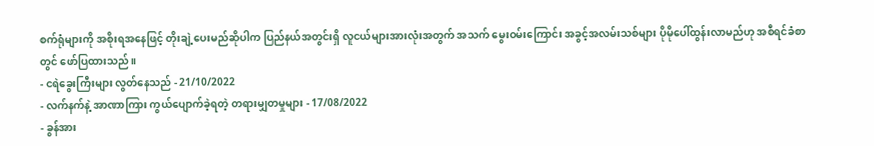စက်ရုံများကို အစိုးရအနေဖြင့် တိုးချဲ့ပေးမည်ဆိုပါက ပြည်နယ်အတွင်းရှိ လူငယ်များအားလုံးအတွက် အသက် မွေးဝမ်းကြောင်း အခွင့်အလမ်းသစ်များ ပိုမိုပေါ်ထွန်းလာမည်ဟု အစီရင်ခံစာတွင် ဖော်ပြထားသည်။
- ငရဲခွေးကြီးများ လွတ်နေသည် - 21/10/2022
- လက်နက်နဲ့ အာဏာကြား ကွယ်ပျောက်ခဲ့ရတဲ့ တရားမျှတမှုများ - 17/08/2022
- ခွန်အား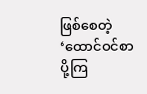ဖြစ်စေတဲ့ ‘ထောင်ဝင်စာပို့ကြ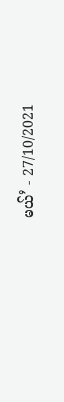မယ်’ - 27/10/2021